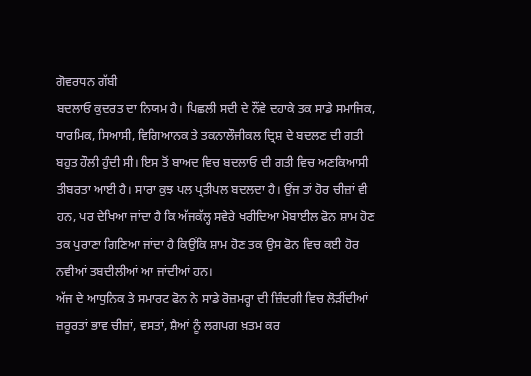ਗੋਵਰਧਨ ਗੱਬੀ
ਬਦਲਾਓ ਕੁਦਰਤ ਦਾ ਨਿਯਮ ਹੈ। ਪਿਛਲੀ ਸਦੀ ਦੇ ਨੌਂਵੇ ਦਹਾਕੇ ਤਕ ਸਾਡੇ ਸਮਾਜਿਕ, ਧਾਰਮਿਕ, ਸਿਆਸੀ, ਵਿਗਿਆਨਕ ਤੇ ਤਕਨਾਲੌਜੀਕਲ ਦ੍ਰਿਸ਼ ਦੇ ਬਦਲਣ ਦੀ ਗਤੀ ਬਹੁਤ ਹੌਲੀ ਹੁੰਦੀ ਸੀ। ਇਸ ਤੋਂ ਬਾਅਦ ਵਿਚ ਬਦਲਾਓ ਦੀ ਗਤੀ ਵਿਚ ਅਣਕਿਆਸੀ ਤੀਬਰਤਾ ਆਈ ਹੈ। ਸਾਰਾ ਕੁਝ ਪਲ ਪ੍ਰਤੀਪਲ ਬਦਲਦਾ ਹੈ। ਉਂਜ ਤਾਂ ਹੋਰ ਚੀਜ਼ਾਂ ਵੀ ਹਨ, ਪਰ ਦੇਖਿਆ ਜਾਂਦਾ ਹੈ ਕਿ ਅੱਜਕੱਲ੍ਹ ਸਵੇਰੇ ਖਰੀਦਿਆ ਮੋਬਾਈਲ ਫੋਨ ਸ਼ਾਮ ਹੋਣ ਤਕ ਪੁਰਾਣਾ ਗਿਣਿਆ ਜਾਂਦਾ ਹੈ ਕਿਉਂਕਿ ਸ਼ਾਮ ਹੋਣ ਤਕ ਉਸ ਫੋਨ ਵਿਚ ਕਈ ਹੋਰ ਨਵੀਆਂ ਤਬਦੀਲੀਆਂ ਆ ਜਾਂਦੀਆਂ ਹਨ।
ਅੱਜ ਦੇ ਆਧੁਨਿਕ ਤੇ ਸਮਾਰਟ ਫੋਨ ਨੇ ਸਾਡੇ ਰੋਜ਼ਮਰ੍ਹਾ ਦੀ ਜ਼ਿੰਦਗੀ ਵਿਚ ਲੋੜੀਂਦੀਆਂ ਜ਼ਰੂਰਤਾਂ ਭਾਵ ਚੀਜ਼ਾਂ, ਵਸਤਾਂ, ਸ਼ੈਆਂ ਨੂੰ ਲਗਪਗ ਖ਼ਤਮ ਕਰ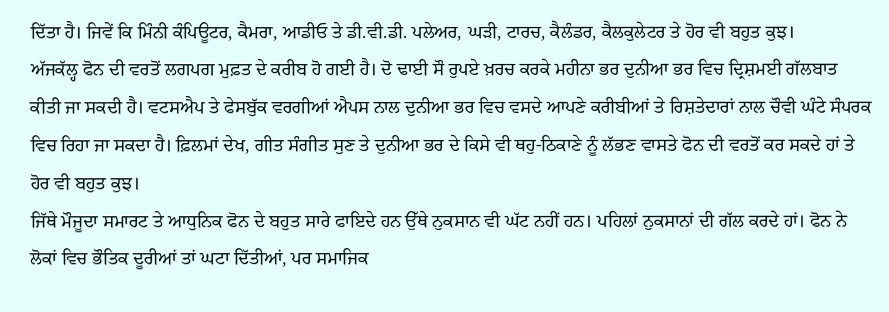ਦਿੱਤਾ ਹੈ। ਜਿਵੇਂ ਕਿ ਮਿੰਨੀ ਕੰਪਿਊਟਰ, ਕੈਮਰਾ, ਆਡੀਓ ਤੇ ਡੀ.ਵੀ.ਡੀ. ਪਲੇਅਰ, ਘੜੀ, ਟਾਰਚ, ਕੈਲੰਡਰ, ਕੈਲਕੁਲੇਟਰ ਤੇ ਹੋਰ ਵੀ ਬਹੁਤ ਕੁਝ।
ਅੱਜਕੱਲ੍ਹ ਫੋਨ ਦੀ ਵਰਤੋਂ ਲਗਪਗ ਮੁਫ਼ਤ ਦੇ ਕਰੀਬ ਹੋ ਗਈ ਹੈ। ਦੋ ਢਾਈ ਸੌ ਰੁਪਏ ਖ਼ਰਚ ਕਰਕੇ ਮਹੀਨਾ ਭਰ ਦੁਨੀਆ ਭਰ ਵਿਚ ਦ੍ਰਿਸ਼ਮਈ ਗੱਲਬਾਤ ਕੀਤੀ ਜਾ ਸਕਦੀ ਹੈ। ਵਟਸਐਪ ਤੇ ਫੇਸਬੁੱਕ ਵਰਗੀਆਂ ਐਪਸ ਨਾਲ ਦੁਨੀਆ ਭਰ ਵਿਚ ਵਸਦੇ ਆਪਣੇ ਕਰੀਬੀਆਂ ਤੇ ਰਿਸ਼ਤੇਦਾਰਾਂ ਨਾਲ ਚੌਵੀ ਘੰਟੇ ਸੰਪਰਕ ਵਿਚ ਰਿਹਾ ਜਾ ਸਕਦਾ ਹੈ। ਫ਼ਿਲਮਾਂ ਦੇਖ, ਗੀਤ ਸੰਗੀਤ ਸੁਣ ਤੇ ਦੁਨੀਆ ਭਰ ਦੇ ਕਿਸੇ ਵੀ ਥਹੁ-ਠਿਕਾਣੇ ਨੂੰ ਲੱਭਣ ਵਾਸਤੇ ਫੋਨ ਦੀ ਵਰਤੋਂ ਕਰ ਸਕਦੇ ਹਾਂ ਤੇ ਹੋਰ ਵੀ ਬਹੁਤ ਕੁਝ।
ਜਿੱਥੇ ਮੌਜੂਦਾ ਸਮਾਰਟ ਤੇ ਆਧੁਨਿਕ ਫੋਨ ਦੇ ਬਹੁਤ ਸਾਰੇ ਫਾਇਦੇ ਹਨ ਉੱਥੇ ਨੁਕਸਾਨ ਵੀ ਘੱਟ ਨਹੀਂ ਹਨ। ਪਹਿਲਾਂ ਨੁਕਸਾਨਾਂ ਦੀ ਗੱਲ ਕਰਦੇ ਹਾਂ। ਫੋਨ ਨੇ ਲੋਕਾਂ ਵਿਚ ਭੌਤਿਕ ਦੂਰੀਆਂ ਤਾਂ ਘਟਾ ਦਿੱਤੀਆਂ, ਪਰ ਸਮਾਜਿਕ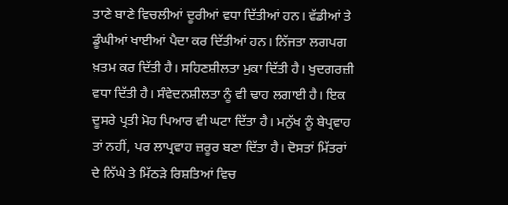ਤਾਣੇ ਬਾਣੇ ਵਿਚਲੀਆਂ ਦੂਰੀਆਂ ਵਧਾ ਦਿੱਤੀਆਂ ਹਨ। ਵੱਡੀਆਂ ਤੇ ਡੂੰਘੀਆਂ ਖਾਈਆਂ ਪੈਦਾ ਕਰ ਦਿੱਤੀਆਂ ਹਨ। ਨਿੱਜਤਾ ਲਗਪਗ ਖ਼ਤਮ ਕਰ ਦਿੱਤੀ ਹੈ। ਸਹਿਣਸ਼ੀਲਤਾ ਮੁਕਾ ਦਿੱਤੀ ਹੈ। ਖੁਦਗਰਜ਼ੀ ਵਧਾ ਦਿੱਤੀ ਹੈ। ਸੰਵੇਦਨਸ਼ੀਲਤਾ ਨੂੰ ਵੀ ਢਾਹ ਲਗਾਈ ਹੈ। ਇਕ ਦੂਸਰੇ ਪ੍ਰਤੀ ਮੋਹ ਪਿਆਰ ਵੀ ਘਟਾ ਦਿੱਤਾ ਹੈ। ਮਨੁੱਖ ਨੂੰ ਬੇਪ੍ਰਵਾਹ ਤਾਂ ਨਹੀਂ, ਪਰ ਲਾਪ੍ਰਵਾਹ ਜ਼ਰੂਰ ਬਣਾ ਦਿੱਤਾ ਹੈ। ਦੋਸਤਾਂ ਮਿੱਤਰਾਂ ਦੇ ਨਿੱਘੇ ਤੇ ਮਿੱਠੜੇ ਰਿਸ਼ਤਿਆਂ ਵਿਚ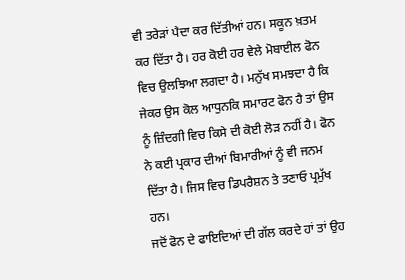ਵੀ ਤਰੇੜਾਂ ਪੈਦਾ ਕਰ ਦਿੱਤੀਆਂ ਹਨ। ਸਕੂਨ ਖ਼ਤਮ ਕਰ ਦਿੱਤਾ ਹੈ। ਹਰ ਕੋਈ ਹਰ ਵੇਲੇ ਮੋਬਾਈਲ ਫੋਨ ਵਿਚ ਉਲਝਿਆ ਲਗਦਾ ਹੈ। ਮਨੁੱਖ ਸਮਝਦਾ ਹੈ ਕਿ ਜੇਕਰ ਉਸ ਕੋਲ ਆਧੁਨਕਿ ਸਮਾਰਟ ਫੋਨ ਹੈ ਤਾਂ ਉਸ ਨੂੰ ਜ਼ਿੰਦਗੀ ਵਿਚ ਕਿਸੇ ਦੀ ਕੋਈ ਲੋੜ ਨਹੀਂ ਹੈ। ਫੋਨ ਨੇ ਕਈ ਪ੍ਰਕਾਰ ਦੀਆਂ ਬਿਮਾਰੀਆਂ ਨੂੰ ਵੀ ਜਨਮ ਦਿੱਤਾ ਹੈ। ਜਿਸ ਵਿਚ ਡਿਪਰੈਸ਼ਨ ਤੇ ਤਣਾਓ ਪ੍ਰਮੁੱਖ ਹਨ।
ਜਦੋਂ ਫੋਨ ਦੇ ਫਾਇਦਿਆਂ ਦੀ ਗੱਲ ਕਰਦੇ ਹਾਂ ਤਾਂ ਉਹ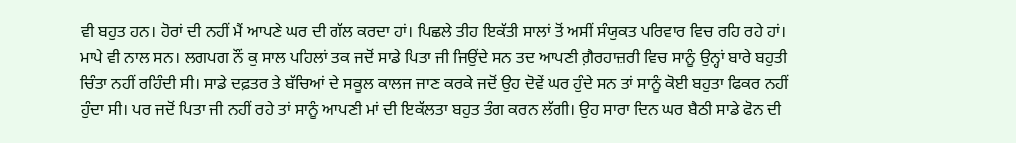ਵੀ ਬਹੁਤ ਹਨ। ਹੋਰਾਂ ਦੀ ਨਹੀਂ ਮੈਂ ਆਪਣੇ ਘਰ ਦੀ ਗੱਲ ਕਰਦਾ ਹਾਂ। ਪਿਛਲੇ ਤੀਹ ਇਕੱਤੀ ਸਾਲਾਂ ਤੋਂ ਅਸੀਂ ਸੰਯੁਕਤ ਪਰਿਵਾਰ ਵਿਚ ਰਹਿ ਰਹੇ ਹਾਂ। ਮਾਪੇ ਵੀ ਨਾਲ ਸਨ। ਲਗਪਗ ਨੌਂ ਕੁ ਸਾਲ ਪਹਿਲਾਂ ਤਕ ਜਦੋਂ ਸਾਡੇ ਪਿਤਾ ਜੀ ਜਿਉਂਦੇ ਸਨ ਤਦ ਆਪਣੀ ਗ਼ੈਰਹਾਜ਼ਰੀ ਵਿਚ ਸਾਨੂੰ ਉਨ੍ਹਾਂ ਬਾਰੇ ਬਹੁਤੀ ਚਿੰਤਾ ਨਹੀਂ ਰਹਿੰਦੀ ਸੀ। ਸਾਡੇ ਦਫ਼ਤਰ ਤੇ ਬੱਚਿਆਂ ਦੇ ਸਕੂਲ ਕਾਲਜ ਜਾਣ ਕਰਕੇ ਜਦੋਂ ਉਹ ਦੋਵੇਂ ਘਰ ਹੁੰਦੇ ਸਨ ਤਾਂ ਸਾਨੂੰ ਕੋਈ ਬਹੁਤਾ ਫਿਕਰ ਨਹੀਂ ਹੁੰਦਾ ਸੀ। ਪਰ ਜਦੋਂ ਪਿਤਾ ਜੀ ਨਹੀਂ ਰਹੇ ਤਾਂ ਸਾਨੂੰ ਆਪਣੀ ਮਾਂ ਦੀ ਇਕੱਲਤਾ ਬਹੁਤ ਤੰਗ ਕਰਨ ਲੱਗੀ। ਉਹ ਸਾਰਾ ਦਿਨ ਘਰ ਬੈਠੀ ਸਾਡੇ ਫੋਨ ਦੀ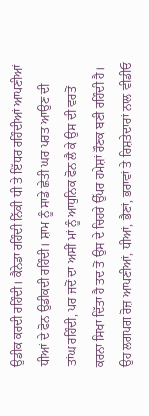ਉਡੀਕ ਕਰਦੀ ਰਹਿੰਦੀ। ਕੈਨੇਡਾ ਰਹਿੰਦੀ ਨਿੱਕੀ ਧੀ ਤੇ ਇੱਧਰ ਰਹਿੰਦੀਆਂ ਆਪਣੀਆਂ ਧੀਆਂ ਦੇ ਫੋਨ ਉਡੀਕਦੀ ਰਹਿੰਦੀ। ਸ਼ਾਮ ਨੂੰ ਸਾਡੇ ਛੇਤੀ ਘਰ ਪਰਤ ਆਉਣ ਦੀ ਤਾਂਘ ਰਹਿੰਦੀ, ਪਰ ਜਦੋਂ ਦਾ ਅਸੀਂ ਮਾਂ ਨੂੰ ਆਧੁਨਿਕ ਫੋਨ ਲੈ ਕੇ ਉਸ ਦੀ ਵਰਤੋਂ ਕਰਨਾ ਸਿਖਾ ਦਿੱਤਾ ਹੈ ਤਦ ਤੋਂ ਉਸ ਦੇ ਚਿਹਰੇ ਉੱਪਰ ਹਮੇਸ਼ਾਂ ਰੌਣਕ ਬਣੀ ਰਹਿੰਦੀ ਹੈ। ਉਹ ਲਗਪਗ ਰੋਜ਼ ਆਪਣੀਆਂ, ਧੀਆਂ, ਭੈਣਾਂ, ਭਰਾਵਾਂ ਤੇ ਰਿਸ਼ਤੇਦਾਰਾਂ ਨਾਲ ਵੀਡੀਓ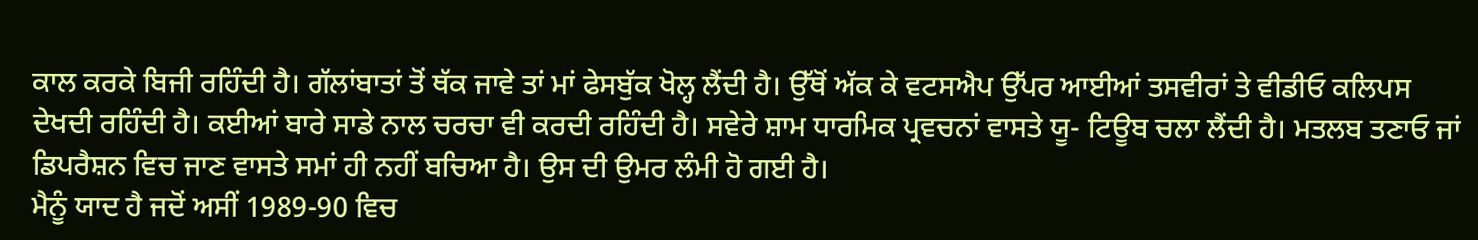ਕਾਲ ਕਰਕੇ ਬਿਜੀ ਰਹਿੰਦੀ ਹੈ। ਗੱਲਾਂਬਾਤਾਂ ਤੋਂ ਥੱਕ ਜਾਵੇ ਤਾਂ ਮਾਂ ਫੇਸਬੁੱਕ ਖੋਲ੍ਹ ਲੈਂਦੀ ਹੈ। ਉੱਥੋਂ ਅੱਕ ਕੇ ਵਟਸਐਪ ਉੱਪਰ ਆਈਆਂ ਤਸਵੀਰਾਂ ਤੇ ਵੀਡੀਓ ਕਲਿਪਸ ਦੇਖਦੀ ਰਹਿੰਦੀ ਹੈ। ਕਈਆਂ ਬਾਰੇ ਸਾਡੇ ਨਾਲ ਚਰਚਾ ਵੀ ਕਰਦੀ ਰਹਿੰਦੀ ਹੈ। ਸਵੇਰੇ ਸ਼ਾਮ ਧਾਰਮਿਕ ਪ੍ਰਵਚਨਾਂ ਵਾਸਤੇ ਯੂ- ਟਿਊਬ ਚਲਾ ਲੈਂਦੀ ਹੈ। ਮਤਲਬ ਤਣਾਓ ਜਾਂ ਡਿਪਰੈਸ਼ਨ ਵਿਚ ਜਾਣ ਵਾਸਤੇ ਸਮਾਂ ਹੀ ਨਹੀਂ ਬਚਿਆ ਹੈ। ਉਸ ਦੀ ਉਮਰ ਲੰਮੀ ਹੋ ਗਈ ਹੈ।
ਮੈਨੂੰ ਯਾਦ ਹੈ ਜਦੋਂ ਅਸੀਂ 1989-90 ਵਿਚ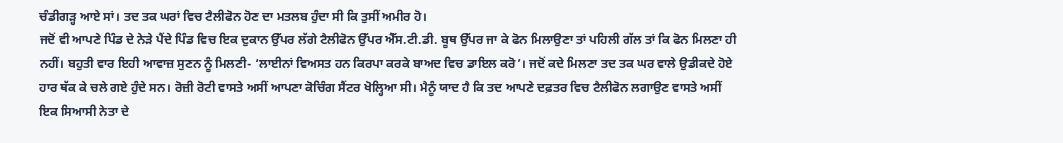ਚੰਡੀਗੜ੍ਹ ਆਏ ਸਾਂ। ਤਦ ਤਕ ਘਰਾਂ ਵਿਚ ਟੈਲੀਫੋਨ ਹੋਣ ਦਾ ਮਤਲਬ ਹੁੰਦਾ ਸੀ ਕਿ ਤੁਸੀਂ ਅਮੀਰ ਹੋ।
ਜਦੋਂ ਵੀ ਆਪਣੇ ਪਿੰਡ ਦੇ ਨੇੜੇ ਪੈਂਦੇ ਪਿੰਡ ਵਿਚ ਇਕ ਦੁਕਾਨ ਉੱਪਰ ਲੱਗੇ ਟੈਲੀਫੋਨ ਉੱਪਰ ਐੱਸ.ਟੀ.ਡੀ. ਬੂਥ ਉੱਪਰ ਜਾ ਕੇ ਫੋਨ ਮਿਲਾਉਣਾ ਤਾਂ ਪਹਿਲੀ ਗੱਲ ਤਾਂ ਕਿ ਫੋਨ ਮਿਲਣਾ ਹੀ ਨਹੀਂ। ਬਹੁਤੀ ਵਾਰ ਇਹੀ ਆਵਾਜ਼ ਸੁਣਨ ਨੂੰ ਮਿਲਣੀ- ‘ਲਾਈਨਾਂ ਵਿਅਸਤ ਹਨ ਕਿਰਪਾ ਕਰਕੇ ਬਾਅਦ ਵਿਚ ਡਾਇਲ ਕਰੋ’। ਜਦੋਂ ਕਦੇ ਮਿਲਣਾ ਤਦ ਤਕ ਘਰ ਵਾਲੇ ਉਡੀਕਦੇ ਹੋਏ ਹਾਰ ਥੱਕ ਕੇ ਚਲੇ ਗਏ ਹੁੰਦੇ ਸਨ। ਰੋਜ਼ੀ ਰੋਟੀ ਵਾਸਤੇ ਅਸੀਂ ਆਪਣਾ ਕੋਚਿੰਗ ਸੈਂਟਰ ਖੋਲ੍ਹਿਆ ਸੀ। ਮੈਨੂੰ ਯਾਦ ਹੈ ਕਿ ਤਦ ਆਪਣੇ ਦਫ਼ਤਰ ਵਿਚ ਟੈਲੀਫੋਨ ਲਗਾਉਣ ਵਾਸਤੇ ਅਸੀਂ ਇਕ ਸਿਆਸੀ ਨੇਤਾ ਦੇ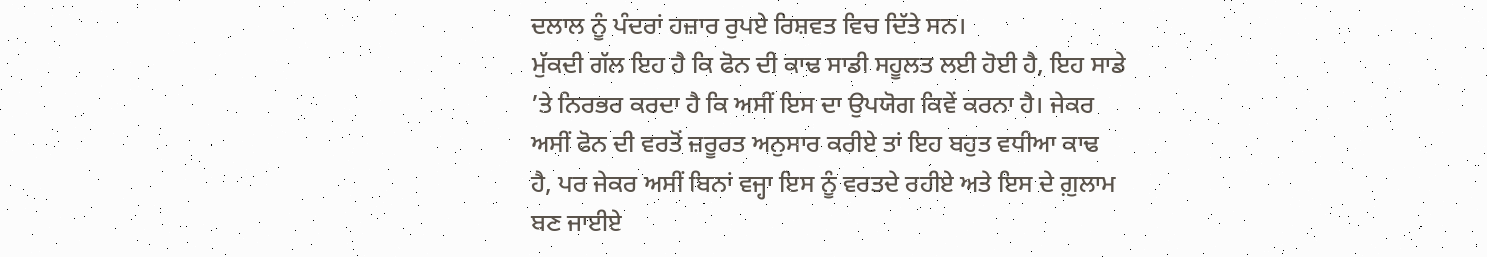ਦਲਾਲ ਨੂੰ ਪੰਦਰਾਂ ਹਜ਼ਾਰ ਰੁਪਏ ਰਿਸ਼ਵਤ ਵਿਚ ਦਿੱਤੇ ਸਨ।
ਮੁੱਕਦੀ ਗੱਲ ਇਹ ਹੈ ਕਿ ਫੋਨ ਦੀ ਕਾਢ ਸਾਡੀ ਸਹੂਲਤ ਲਈ ਹੋਈ ਹੈ, ਇਹ ਸਾਡੇ ’ਤੇ ਨਿਰਭਰ ਕਰਦਾ ਹੈ ਕਿ ਅਸੀਂ ਇਸ ਦਾ ਉਪਯੋਗ ਕਿਵੇਂ ਕਰਨਾ ਹੈ। ਜੇਕਰ ਅਸੀਂ ਫੋਨ ਦੀ ਵਰਤੋਂ ਜ਼ਰੂਰਤ ਅਨੁਸਾਰ ਕਰੀਏ ਤਾਂ ਇਹ ਬਹੁਤ ਵਧੀਆ ਕਾਢ ਹੈ, ਪਰ ਜੇਕਰ ਅਸੀਂ ਬਿਨਾਂ ਵਜ੍ਹਾ ਇਸ ਨੂੰ ਵਰਤਦੇ ਰਹੀਏ ਅਤੇ ਇਸ ਦੇ ਗ਼ੁਲਾਮ ਬਣ ਜਾਈਏ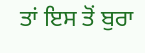ਤਾਂ ਇਸ ਤੋਂ ਬੁਰਾ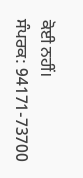ਕੋਈ ਨਹੀਂ।
ਸੰਪਰਕ: 94171-73700